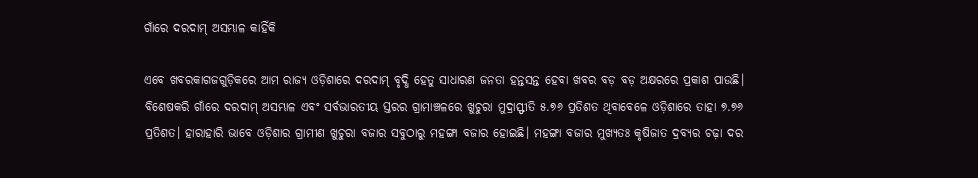ଗାଁରେ ଦରଦାମ୍‌ ଅସମ୍ଭାଳ କାହିଁକି

ଏବେ ଖବରକାଗଜଗୁଡ଼ିକରେ ଆମ ରାଜ୍ୟ ଓଡ଼ିଶାରେ ଦରଦାମ୍‌ ବୃଦ୍ଧି ହେତୁ ସାଧାରଣ ଜନତା ହନ୍ତସନ୍ତ ହେବା ଖବର ବଡ଼ ବଡ଼ ଅକ୍ଷରରେ ପ୍ରକାଶ ପାଉଛି। ବିଶେଷକରି ଗାଁରେ ଦରଦାମ୍‌ ଅସମ୍ଭାଳ ଏବଂ ସର୍ବଭାରତୀୟ ସ୍ତରର ଗ୍ରାମାଞ୍ଚଳରେ ଖୁଚୁରା ମୁଦ୍ରାସ୍ଫୀତି ୫.୭୬ ପ୍ରତିଶତ ଥିବାବେଳେ ଓଡ଼ିଶାରେ ତାହା ୭.୭୬ ପ୍ରତିଶତ। ହାରାହାରି ଭାବେ ଓଡ଼ିଶାର ଗ୍ରାମୀଣ ଖୁଚୁରା ବଜାର ସବୁଠାରୁ ମହଙ୍ଗା ବଜାର ହୋଇଛି। ମହଙ୍ଗା ବଜାର ମୁଖ୍ୟତଃ କୃଷିଜାତ ଦ୍ରବ୍ୟର ଚଢ଼ା ଦର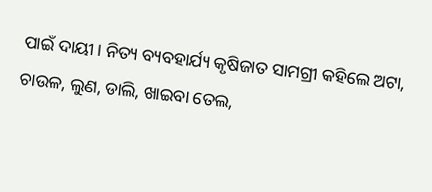ପାଇଁ ଦାୟୀ। ନିତ୍ୟ ବ୍ୟବହାର୍ଯ୍ୟ କୃଷିଜାତ ସାମଗ୍ରୀ କହିଲେ ଅଟା, ଚାଉଳ, ଲୁଣ, ଡାଲି, ଖାଇବା ତେଲ,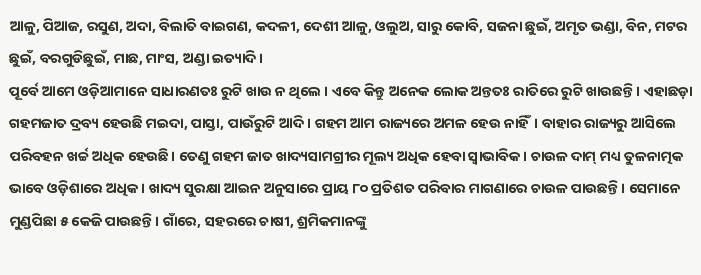ଆଳୁ, ପିଆଜ, ରସୁଣ, ଅଦା, ବିଲାତି ବାଇଗଣ, କଦଳୀ, ଦେଶୀ ଆଳୁ, ଓଲୁଅ, ସାରୁ କୋବି, ସଜନା ଛୁଇଁ, ଅମୃତ ଭଣ୍ଡା, ବିନ, ମଟର ଛୁଇଁ, ବରଗୁଡିଛୁଇଁ, ମାଛ, ମାଂସ, ଅଣ୍ଡା ଇତ୍ୟାଦି।
ପୂର୍ବେ ଆମେ ଓଡ଼ିଆମାନେ ସାଧାରଣତଃ ରୁଟି ଖାଉ ନ ଥିଲେ । ଏବେ କିନ୍ତୁ ଅନେକ ଲୋକ ଅନ୍ତତଃ ରାତିରେ ରୁଟି ଖାଉଛନ୍ତି। ଏହାଛଡ଼ା ଗହମଜାତ ଦ୍ରବ୍ୟ ହେଉଛି ମଇଦା, ପାସ୍ତା, ପାଉଁରୁଟି ଆଦି। ଗହମ ଆମ ରାଜ୍ୟରେ ଅମଳ ହେଉ ନାହିଁ। ବାହାର ରାଜ୍ୟରୁ ଆସିଲେ ପରିବହନ ଖର୍ଚ୍ଚ ଅଧିକ ହେଉଛି। ତେଣୁ ଗହମ ଜାତ ଖାଦ୍ୟସାମଗ୍ରୀର ମୂଲ୍ୟ ଅଧିକ ହେବା ସ୍ବାଭାବିକ। ଚାଉଳ ଦାମ୍‌ ମଧ୍ୟ ତୁଳନାତ୍ମକ ଭାବେ ଓଡ଼ିଶାରେ ଅଧିକ। ଖାଦ୍ୟ ସୁରକ୍ଷା ଆଇନ ଅନୁସାରେ ପ୍ରାୟ ୮୦ ପ୍ରତିଶତ ପରିବାର ମାଗଣାରେ ଚାଉଳ ପାଉଛନ୍ତି। ସେମାନେ ମୁଣ୍ଡପିଛା ୫ କେଜି ପାଉଛନ୍ତି। ଗାଁରେ, ସହରରେ ଚାଷୀ, ଶ୍ରମିକମାନଙ୍କୁ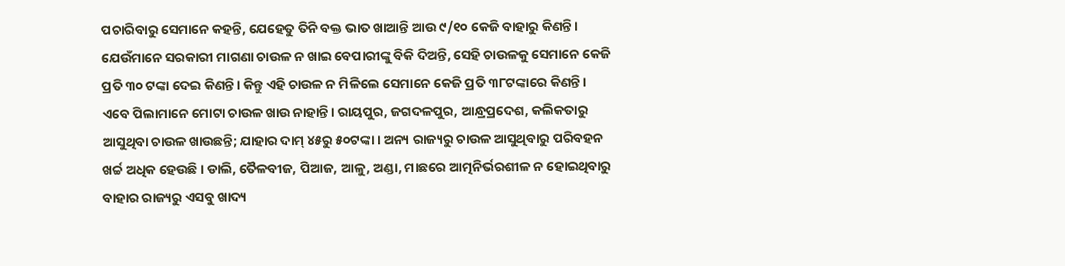ପଚାରିବାରୁ ସେମାନେ କହନ୍ତି, ଯେହେତୁ ତିନି ବକ୍ତ ଭାତ ଖାଆନ୍ତି ଆଉ ୯/୧୦ କେଜି ବାହାରୁ କିଣନ୍ତି। ଯେଉଁମାନେ ସରକାରୀ ମାଗଣା ଚାଉଳ ନ ଖାଇ ବେପାରୀଙ୍କୁ ବିକି ଦିଅନ୍ତି, ସେହି ଚାଉଳକୁ ସେମାନେ କେଜି ପ୍ରତି ୩୦ ଟଙ୍କା ଦେଇ କିଣନ୍ତି। କିନ୍ତୁ ଏହି ଚାଉଳ ନ ମିଳିଲେ ସେମାନେ କେଜି ପ୍ରତି ୩୮ଟଙ୍କାରେ କିଣନ୍ତି। ଏବେ ପିଲାମାନେ ମୋଟା ଚାଉଳ ଖାଉ ନାହାନ୍ତି। ରାୟପୁର, ଜଗଦଳପୁର, ଆନ୍ଧ୍ରପ୍ରଦେଶ, କଲିକତାରୁ ଆସୁଥିବା ଚାଉଳ ଖାଉଛନ୍ତି; ଯାହାର ଦାମ୍‌ ୪୫ରୁ ୫୦ଟଙ୍କା। ଅନ୍ୟ ରାଜ୍ୟରୁ ଚାଉଳ ଆସୁଥିବାରୁ ପରିବହନ ଖର୍ଚ୍ଚ ଅଧିକ ହେଉଛି। ଡାଲି, ତୈଳବୀଜ, ପିଆଜ, ଆଳୁ, ଅଣ୍ଡା, ମାଛରେ ଆତ୍ମନିର୍ଭରଶୀଳ ନ ହୋଇଥିବାରୁ ବାହାର ରାଜ୍ୟରୁ ଏସବୁ ଖାଦ୍ୟ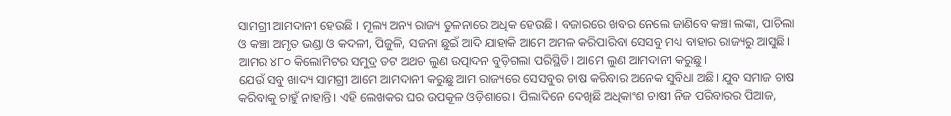ସାମଗ୍ରୀ ଆମଦାନୀ ହେଉଛି । ମୂଲ୍ୟ ଅନ୍ୟ ରାଜ୍ୟ ତୁଳନାରେ ଅଧିକ ହେଉଛି। ବଜାରରେ ଖବର ନେଲେ ଜାଣିବେ କଞ୍ଚା ଲଙ୍କା, ପାଚିଲା ଓ କଞ୍ଚା ଅମୃତ ଭଣ୍ଡା ଓ କଦଳୀ, ପିଜୁଳି, ସଜନା ଛୁଇଁ ଆଦି ଯାହାକି ଆମେ ଅମଳ କରିପାରିବା ସେସବୁ ମଧ୍ୟ ବାହାର ରାଜ୍ୟରୁ ଆସୁଛି। ଆମର ୪୮୦ କିଲୋମିଟର ସମୁଦ୍ର ତଟ ଅଥଚ ଲୁଣ ଉତ୍ପାଦନ ବୁଡ଼ିଗଲା ପରିସ୍ଥିତି। ଆମେ ଲୁଣ ଆମଦାନୀ କରୁଛୁ।
ଯେଉଁ ସବୁ ଖାଦ୍ୟ ସାମଗ୍ରୀ ଆମେ ଆମଦାନୀ କରୁଛୁ ଆମ ରାଜ୍ୟରେ ସେସବୁର ଚାଷ କରିବାର ଅନେକ ସୁବିଧା ଅଛି। ଯୁବ ସମାଜ ଚାଷ କରିବାକୁ ଚାହୁଁ ନାହାନ୍ତି। ଏହି ଲେଖକର ଘର ଉପକୂଳ ଓଡ଼ିଶାରେ। ପିଲାଦିନେ ଦେଖିଛି ଅଧିକାଂଶ ଚାଷୀ ନିଜ ପରିବାରର ପିଆଜ,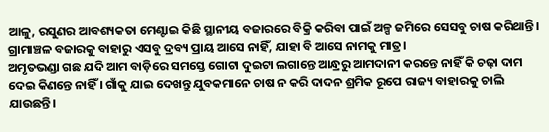ଆଳୁ, ରସୁଣର ଆବଶ୍ୟକତା ମେଣ୍ଟାଇ କିଛି ସ୍ଥାନୀୟ ବଜାରରେ ବିକ୍ରି କରିବା ପାଇଁ ଅଳ୍ପ ଜମିରେ ସେସବୁ ଚାଷ କରିଥାନ୍ତି। ଗ୍ରାମାଞ୍ଚଳ ବଜାରକୁ ବାହାରୁ ଏସବୁ ଦ୍ରବ୍ୟ ପ୍ରାୟ ଆସେ ନାହିଁ, ଯାହା ବି ଆସେ ନାମକୁ ମାତ୍ର।
ଅମୃତଭଣ୍ଡା ଗଛ ଯଦି ଆମ ବାଡ଼ିରେ ସମସ୍ତେ ଗୋଟା ଦୁଇଟା ଲଗାନ୍ତେ ଆନ୍ଧ୍ରରୁ ଆମଦାନୀ କରନ୍ତେ ନାହିଁ କି ଚଢ଼ା ଦାମ ଦେଇ କିଣନ୍ତେ ନାହିଁ । ଗାଁକୁ ଯାଇ ଦେଖନ୍ତୁ ଯୁବକମାନେ ଚାଷ ନ କରି ଦାଦନ ଶ୍ରମିକ ରୂପେ ରାଜ୍ୟ ବାହାରକୁ ଚାଲି ଯାଉଛନ୍ତି।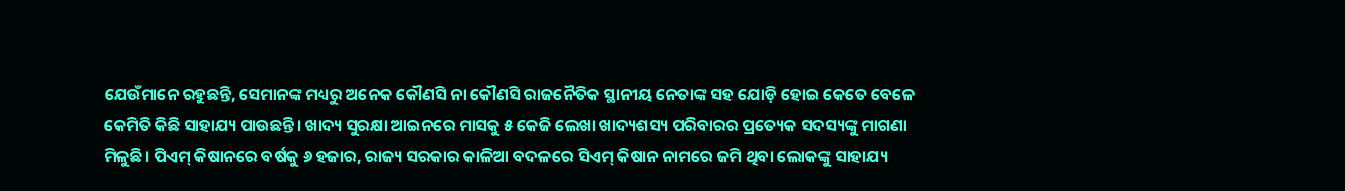ଯେଉଁମାନେ ରହୁଛନ୍ତି, ସେମାନଙ୍କ ମଧ୍ୟରୁ ଅନେକ କୌଣସି ନା କୌଣସି ରାଜନୈତିକ ସ୍ଥାନୀୟ ନେତାଙ୍କ ସହ ଯୋଡ଼ି ହୋଇ କେତେ ବେଳେ କେମିତି କିଛି ସାହାଯ୍ୟ ପାଉଛନ୍ତି। ଖାଦ୍ୟ ସୁରକ୍ଷା ଆଇନରେ ମାସକୁ ୫ କେଜି ଲେଖା ଖାଦ୍ୟଶସ୍ୟ ପରିବାରର ପ୍ରତ୍ୟେକ ସଦସ୍ୟଙ୍କୁ ମାଗଣା ମିଳୁଛି। ପିଏମ୍‌ କିଷାନରେ ବର୍ଷକୁ ୬ ହଜାର, ରାଜ୍ୟ ସରକାର କାଳିଆ ବଦଳରେ ସିଏମ୍‌ କିଷାନ ନାମରେ ଜମି ଥିବା ଲୋକଙ୍କୁ ସାହାଯ୍ୟ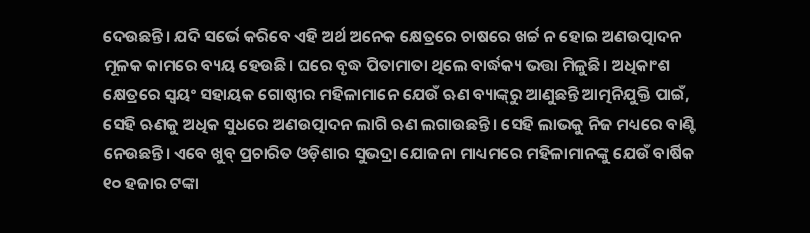ଦେଉଛନ୍ତି। ଯଦି ସର୍ଭେ କରିବେ ଏହି ଅର୍ଥ ଅନେକ କ୍ଷେତ୍ରରେ ଚାଷରେ ଖର୍ଚ୍ଚ ନ ହୋଇ ଅଣଉତ୍ପାଦନ ମୂଳକ କାମରେ ବ୍ୟୟ ହେଉଛି। ଘରେ ବୃଦ୍ଧ ପିତାମାତା ଥିଲେ ବାର୍ଦ୍ଧକ୍ୟ ଭତ୍ତା ମିଳୁଛି। ଅଧିକାଂଶ କ୍ଷେତ୍ରରେ ସ୍ବୟଂ ସହାୟକ ଗୋଷ୍ଠୀର ମହିଳାମାନେ ଯେଉଁ ଋଣ ବ୍ୟାଙ୍କ୍‌ରୁ ଆଣୁଛନ୍ତି ଆତ୍ମନିଯୁକ୍ତି ପାଇଁ, ସେହି ଋଣକୁ ଅଧିକ ସୁଧରେ ଅଣଉତ୍ପାଦନ ଲାଗି ଋଣ ଲଗାଉଛନ୍ତି। ସେହି ଲାଭକୁ ନିଜ ମଧ୍ୟରେ ବାଣ୍ଟି ନେଉଛନ୍ତି। ଏବେ ଖୁବ୍‌ ପ୍ରଚାରିତ ଓଡ଼ିଶାର ସୁଭଦ୍ରା ଯୋଜନା ମାଧ୍ୟମରେ ମହିଳାମାନଙ୍କୁ ଯେଉଁ ବାର୍ଷିକ ୧୦ ହଜାର ଟଙ୍କା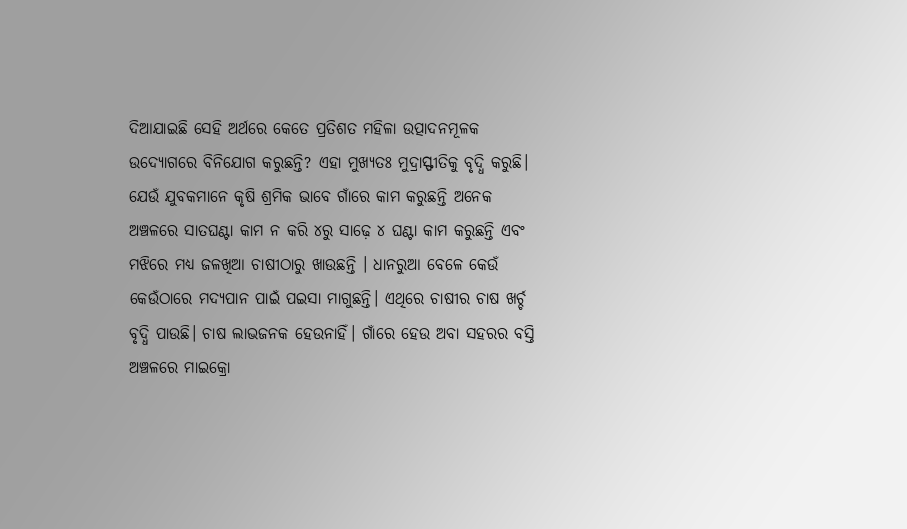ଦିଆଯାଇଛି ସେହି ଅର୍ଥରେ କେତେ ପ୍ରତିଶତ ମହିଳା ଉତ୍ପାଦନମୂଳକ ଉଦ୍ୟୋଗରେ ବିନିଯୋଗ କରୁଛନ୍ତି? ଏହା ମୁଖ୍ୟତଃ ମୁଦ୍ରାସ୍ଫୀତିକୁ ବୃଦ୍ଧି କରୁଛି।
ଯେଉଁ ଯୁବକମାନେ କୃଷି ଶ୍ରମିକ ଭାବେ ଗାଁରେ କାମ କରୁଛନ୍ତି ଅନେକ ଅଞ୍ଚଳରେ ସାତଘଣ୍ଟା କାମ ନ କରି ୪ରୁ ସାଢ଼େ ୪ ଘଣ୍ଟା କାମ କରୁଛନ୍ତି ଏବଂ ମଝିରେ ମଧ୍ୟ ଜଳଖିଆ ଚାଷୀଠାରୁ ଖାଉଛନ୍ତି । ଧାନରୁଆ ବେଳେ କେଉଁ କେଉଁଠାରେ ମଦ୍ୟପାନ ପାଇଁ ପଇସା ମାଗୁଛନ୍ତି। ଏଥିରେ ଚାଷୀର ଚାଷ ଖର୍ଚ୍ଚ ବୃଦ୍ଧି ପାଉଛି। ଚାଷ ଲାଭଜନକ ହେଉନାହିଁ। ଗାଁରେ ହେଉ ଅବା ସହରର ବସ୍ତି ଅଞ୍ଚଳରେ ମାଇକ୍ରୋ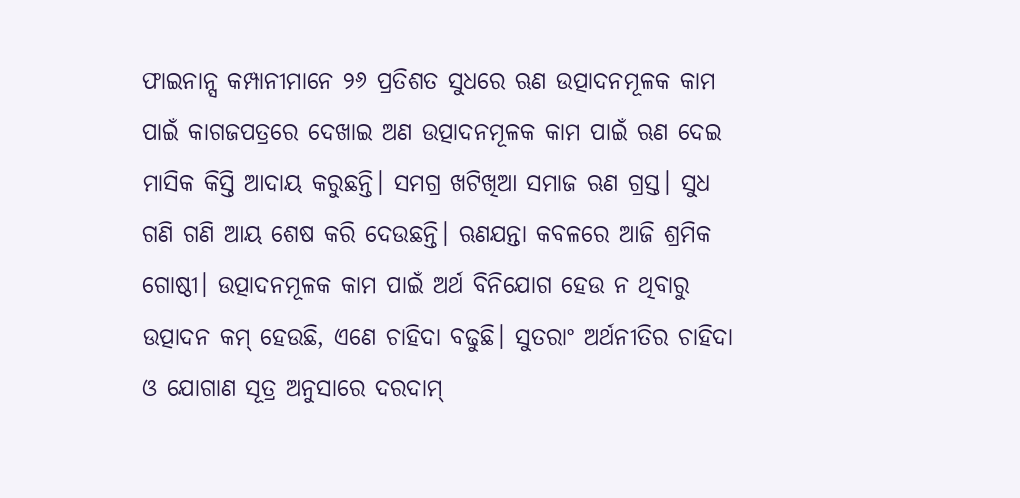ଫାଇନାନ୍ସ କମ୍ପାନୀମାନେ ୨୬ ପ୍ରତିଶତ ସୁଧରେ ଋଣ ଉତ୍ପାଦନମୂଳକ କାମ ପାଇଁ କାଗଜପତ୍ରରେ ଦେଖାଇ ଅଣ ଉତ୍ପାଦନମୂଳକ କାମ ପାଇଁ ଋଣ ଦେଇ ମାସିକ କିସ୍ତି ଆଦାୟ କରୁଛନ୍ତି। ସମଗ୍ର ଖଟିଖିଆ ସମାଜ ଋଣ ଗ୍ରସ୍ତ। ସୁଧ ଗଣି ଗଣି ଆୟ ଶେଷ କରି ଦେଉଛନ୍ତି। ଋଣଯନ୍ତା କବଳରେ ଆଜି ଶ୍ରମିକ ଗୋଷ୍ଠୀ। ଉତ୍ପାଦନମୂଳକ କାମ ପାଇଁ ଅର୍ଥ ବିନିଯୋଗ ହେଉ ନ ଥିବାରୁ ଉତ୍ପାଦନ କମ୍‌ ହେଉଛି, ଏଣେ ଚାହିଦା ବଢୁଛି। ସୁତରାଂ ଅର୍ଥନୀତିର ଚାହିଦା ଓ ଯୋଗାଣ ସୂତ୍ର ଅନୁସାରେ ଦରଦାମ୍‌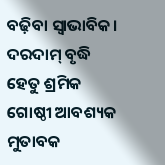ବଢ଼ିବା ସ୍ବାଭାବିକ। ଦରଦାମ୍‌ ବୃଦ୍ଧି ହେତୁ ଶ୍ରମିକ ଗୋଷ୍ଠୀ ଆବଶ୍ୟକ ମୁତାବକ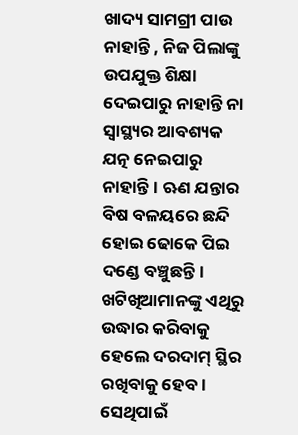ଖାଦ୍ୟ ସାମଗ୍ରୀ ପାଉ ନାହାନ୍ତି , ନିଜ ପିଲାଙ୍କୁ ଉପଯୁକ୍ତ ଶିକ୍ଷା ଦେଇପାରୁ ନାହାନ୍ତି ନା ସ୍ବାସ୍ଥ୍ୟର ଆବଶ୍ୟକ ଯତ୍ନ ନେଇପାରୁ ନାହାନ୍ତି। ଋଣ ଯନ୍ତାର ବିଷ ବଳୟରେ ଛନ୍ଦି ହୋଇ ଢୋକେ ପିଇ ଦଣ୍ଡେ ବଞ୍ଚୁଛନ୍ତି।
ଖଟିଖିଆମାନଙ୍କୁ ଏଥିରୁ ଉଦ୍ଧାର କରିବାକୁ ହେଲେ ଦରଦାମ୍‌ ସ୍ଥିର ରଖିବାକୁ ହେବ। ସେଥିପାଇଁ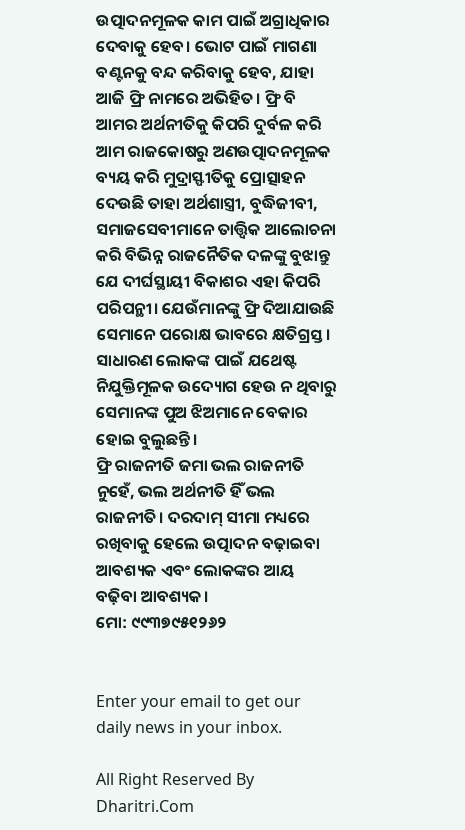ଉତ୍ପାଦନମୂଳକ କାମ ପାଇଁ ଅଗ୍ରାଧିକାର ଦେବାକୁ ହେବ। ଭୋଟ ପାଇଁ ମାଗଣା ବଣ୍ଟନକୁ ବନ୍ଦ କରିବାକୁ ହେବ, ଯାହା ଆଜି ଫ୍ରି ନାମରେ ଅଭିହିତ। ଫ୍ରି ବି ଆମର ଅର୍ଥନୀତିକୁ କିପରି ଦୁର୍ବଳ କରି ଆମ ରାଜକୋଷରୁ ଅଣଉତ୍ପାଦନମୂଳକ ବ୍ୟୟ କରି ମୁଦ୍ରାସ୍ଫୀତିକୁ ପ୍ରୋତ୍ସାହନ ଦେଉଛି ତାହା ଅର୍ଥଶାସ୍ତ୍ରୀ, ବୁଦ୍ଧିଜୀବୀ, ସମାଜସେବୀମାନେ ତାତ୍ତ୍ବିକ ଆଲୋଚନା କରି ବିଭିନ୍ନ ରାଜନୈତିକ ଦଳଙ୍କୁ ବୁଝାନ୍ତୁ ଯେ ଦୀର୍ଘସ୍ଥାୟୀ ବିକାଶର ଏହା କିପରି ପରିପନ୍ଥୀ। ଯେଉଁମାନଙ୍କୁ ଫ୍ରି ଦିଆଯାଉଛି ସେମାନେ ପରୋକ୍ଷ ଭାବରେ କ୍ଷତିଗ୍ରସ୍ତ। ସାଧାରଣ ଲୋକଙ୍କ ପାଇଁ ଯଥେଷ୍ଟ ନିଯୁକ୍ତିମୂଳକ ଉଦ୍ୟୋଗ ହେଉ ନ ଥିବାରୁ ସେମାନଙ୍କ ପୁଅ ଝିଅମାନେ ବେକାର ହୋଇ ବୁଲୁଛନ୍ତି।
ଫ୍ରି ରାଜନୀତି ଜମା ଭଲ ରାଜନୀତି ନୁହେଁ, ଭଲ ଅର୍ଥନୀତି ହିଁ ଭଲ ରାଜନୀତି। ଦରଦାମ୍‌ ସୀମା ମଧ୍ୟରେ ରଖିବାକୁ ହେଲେ ଉତ୍ପାଦନ ବଢ଼ାଇବା ଆବଶ୍ୟକ ଏବଂ ଲୋକଙ୍କର ଆୟ ବଢ଼ିବା ଆବଶ୍ୟକ।
ମୋ: ୯୯୩୭୯୫୧୨୬୨


Enter your email to get our daily news in your inbox.

All Right Reserved By Dharitri.Com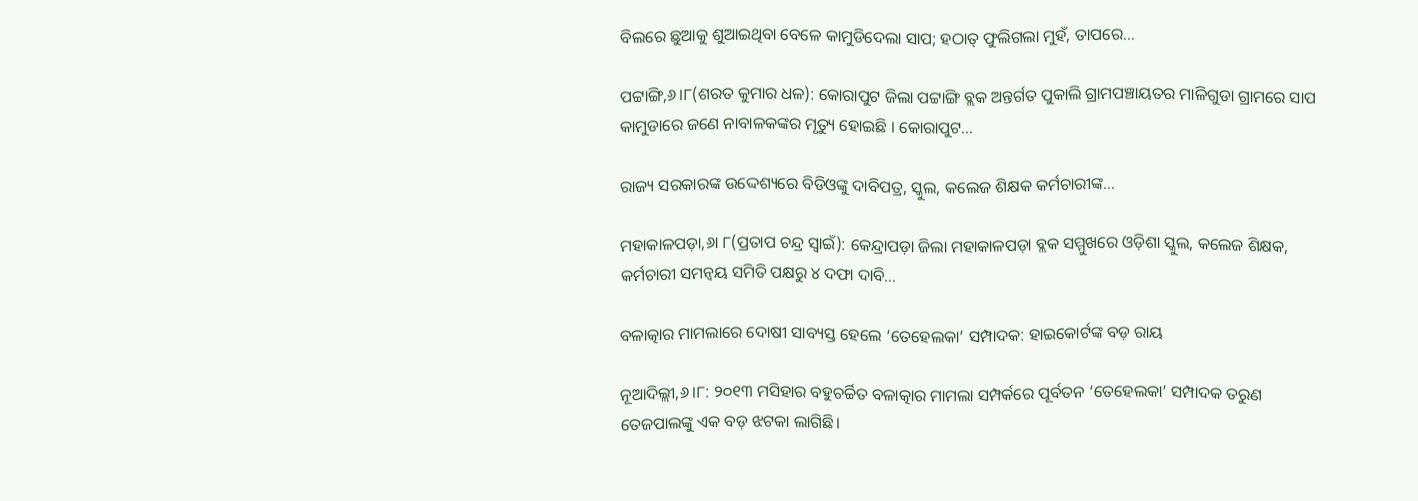ବିଲରେ ଛୁଆକୁ ଶୁଆଇଥିବା ବେଳେ କାମୁଡିଦେଲା ସାପ; ହଠାତ୍ ଫୁଲିଗଲା ମୁହଁ, ତାପରେ…

ପଟ୍ଟାଙ୍ଗି,୬।୮(ଶରତ କୁମାର ଧଳ): କୋରାପୁଟ ଜିଲା ପଟ୍ଟାଙ୍ଗି ବ୍ଲକ ଅନ୍ତର୍ଗତ ପୁକାଲି ଗ୍ରାମପଞ୍ଚାୟତର ମାଳିଗୁଡା ଗ୍ରାମରେ ସାପ କାମୁଡାରେ ଜଣେ ନାବାଳକଙ୍କର ମୃତ୍ୟୁ ହୋଇଛି । କୋରାପୁଟ…

ରାଜ୍ୟ ସରକାରଙ୍କ ଉଦ୍ଦେଶ୍ୟରେ ବିଡିଓଙ୍କୁ ଦାବିପତ୍ର, ସ୍କୁଲ, କଲେଜ ଶିକ୍ଷକ କର୍ମଚାରୀଙ୍କ…

ମହାକାଳପଡ଼ା,୬ା ୮(ପ୍ରତାପ ଚନ୍ଦ୍ର ସ୍ବାଇଁ): କେନ୍ଦ୍ରାପଡ଼ା ଜିଲା ମହାକାଳପଡ଼ା ବ୍ଲକ ସମ୍ମୁଖରେ ଓଡ଼ିଶା ସ୍କୁଲ, କଲେଜ ଶିକ୍ଷକ, କର୍ମଚାରୀ ସମନ୍ବୟ ସମିତି ପକ୍ଷରୁ ୪ ଦଫା ଦାବି…

ବଳାତ୍କାର ମାମଲାରେ ଦୋଷୀ ସାବ୍ୟସ୍ତ ହେଲେ ‘ତେହେଲକା’ ସମ୍ପାଦକ: ହାଇକୋର୍ଟଙ୍କ ବଡ଼ ରାୟ

ନୂଆଦିଲ୍ଲୀ,୬।୮: ୨୦୧୩ ମସିହାର ବହୁଚର୍ଚ୍ଚିତ ବଳାତ୍କାର ମାମଲା ସମ୍ପର୍କରେ ପୂର୍ବତନ ‘ତେହେଲକା’ ସମ୍ପାଦକ ତରୁଣ ତେଜପାଲଙ୍କୁ ଏକ ବଡ଼ ଝଟକା ଲାଗିଛି।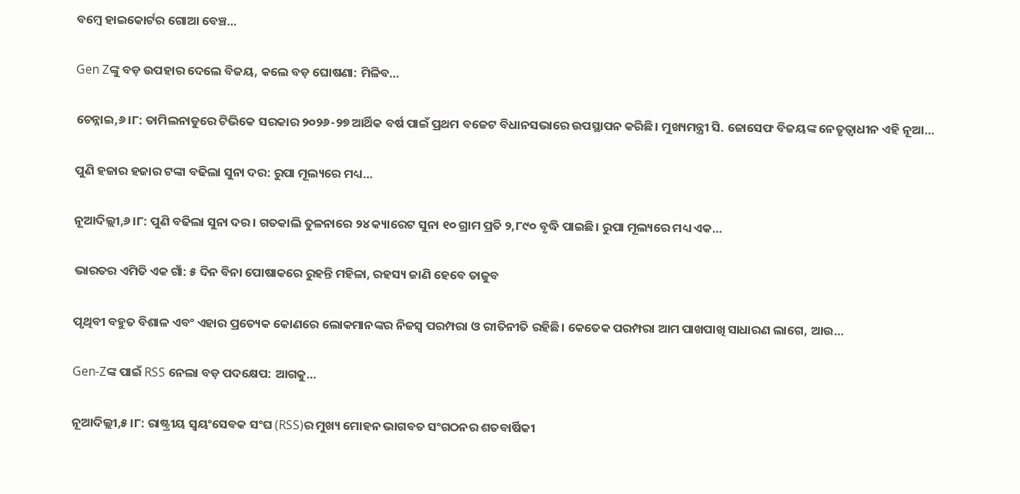ବମ୍ବେ ହାଇକୋର୍ଟର ଗୋଆ ବେଞ୍ଚ…

Gen Zଙ୍କୁ ବଡ଼ ଉପହାର ଦେଲେ ବିଜୟ, କଲେ ବଡ଼ ଘୋଷଣା: ମିଳିବ…

ଚେନ୍ନାଇ,୬।୮: ତାମିଲନାଡୁରେ ଟିଭିକେ ସରକାର ୨୦୨୬-୨୭ ଆର୍ଥିକ ବର୍ଷ ପାଇଁ ପ୍ରଥମ ବଜେଟ ବିଧାନସଭାରେ ଉପସ୍ଥାପନ କରିଛି। ମୁଖ୍ୟମନ୍ତ୍ରୀ ସି. ଜୋସେଫ ବିଜୟଙ୍କ ନେତୃତ୍ୱାଧୀନ ଏହି ନୂଆ…

ପୁଣି ହଜାର ହଜାର ଟଙ୍କା ବଢିଲା ସୁନା ଦର: ରୁପା ମୂଲ୍ୟରେ ମଧ୍ୟ…

ନୂଆଦିଲ୍ଲୀ,୬।୮: ପୁଣି ବଢିଲା ସୁନା ଦର। ଗତକାଲି ତୁଳନାରେ ୨୪ କ୍ୟାରେଟ ସୁନା ୧୦ ଗ୍ରାମ ପ୍ରତି ୨,୮୯୦ ବୃଦ୍ଧି ପାଇଛି। ରୁପା ମୂଲ୍ୟରେ ମଧ୍ୟ ଏକ…

ଭାରତର ଏମିତି ଏକ ଗାଁ: ୫ ଦିନ ବିନା ପୋଷାକରେ ରୁହନ୍ତି ମହିଳା, ରହସ୍ୟ ଜାଣି ହେବେ ତାଜୁବ

ପୃଥିବୀ ବହୁତ ବିଶାଳ ଏବଂ ଏହାର ପ୍ରତ୍ୟେକ କୋଣରେ ଲୋକମାନଙ୍କର ନିଜସ୍ବ ପରମ୍ପରା ଓ ରୀତିନୀତି ରହିଛି। କେତେକ ପରମ୍ପରା ଆମ ପାଖପାଖି ସାଧାରଣ ଲାଗେ, ଆଉ…

Gen-Zଙ୍କ ପାଇଁ RSS ନେଲା ବଡ଼ ପଦକ୍ଷେପ: ଆଗକୁ…

ନୂଆଦିଲ୍ଲୀ,୫।୮: ରାଷ୍ଟ୍ରୀୟ ସ୍ବୟଂସେବକ ସଂଘ (RSS)ର ମୁଖ୍ୟ ମୋହନ ଭାଗବତ ସଂଗଠନର ଶତବାର୍ଷିକୀ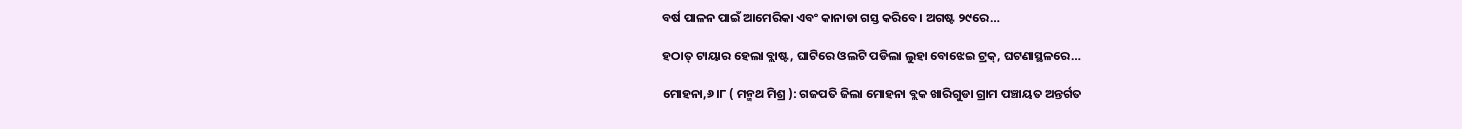ବର୍ଷ ପାଳନ ପାଇଁ ଆମେରିକା ଏବଂ କାନାଡା ଗସ୍ତ କରିବେ। ଅଗଷ୍ଟ ୨୯ରେ…

ହଠାତ୍‌ ଟାୟାର ହେଲା ବ୍ଲାଷ୍ଟ, ଘାଟିରେ ଓଲଟି ପଡିଲା ଲୁହା ବୋଝେଇ ଟ୍ରକ୍‌, ଘଟଣାସ୍ଥଳରେ…

ମୋହନା,୬।୮ ( ମନ୍ମଥ ମିଶ୍ର ): ଗଜପତି ଜିଲା ମୋହନା ବ୍ଲକ ଖାରିଗୁଡା ଗ୍ରାମ ପଞ୍ଚାୟତ ଅନ୍ତର୍ଗତ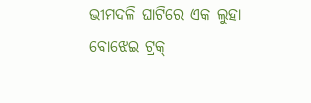ଭୀମଦଳି ଘାଟିରେ ଏକ ଲୁହା ବୋଝେଇ ଟ୍ରକ୍‌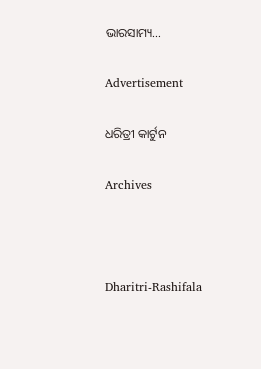ଭାରସାମ୍ୟ…

Advertisement

ଧରିତ୍ରୀ କାର୍ଟୁନ

Archives



Dharitri-Rashifala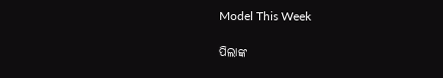Model This Week

ପିଲାଙ୍କ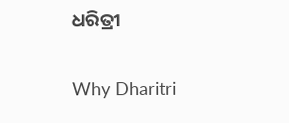ଧରିତ୍ରୀ

Why Dharitri